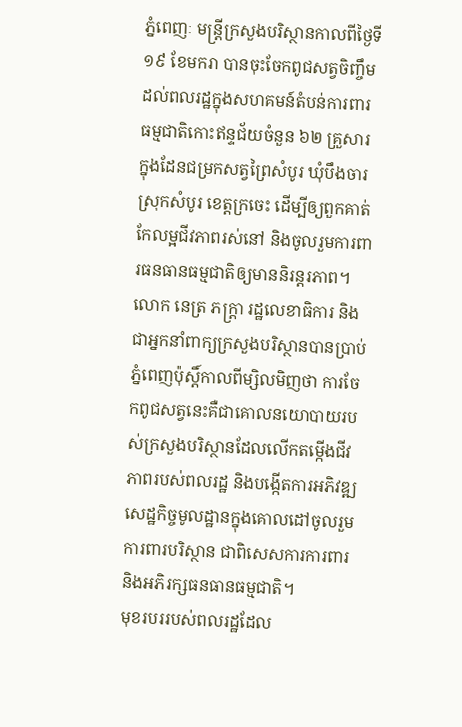ភ្នំពេញៈ មន្ត្រីក្រសួងបរិស្ថានកាលពីថ្ងៃទី ១៩ ខែមករា បានចុះចែកពូជសត្វចិញ្ចឹមដល់ពលរដ្ឋក្នុងសហគមន៍តំបន់ការពារធម្មជាតិកោះឥន្ទជ័យចំនួន ៦២ គ្រួសារក្នុងដែនជម្រកសត្វព្រៃសំបូរ ឃុំបឹងចារ ស្រុកសំបូរ ខេត្តក្រចេះ ដើម្បីឲ្យពួកគាត់កែលម្អជីវភាពរស់នៅ និងចូលរួមការពារធនធានធម្មជាតិឲ្យមាននិរន្តរភាព។
លោក នេត្រ ភក្ត្រា រដ្ឋលេខាធិការ និងជាអ្នកនាំពាក្យក្រសួងបរិស្ថានបានប្រាប់ភ្នំពេញប៉ុស្តិ៍កាលពីម្សិលមិញថា ការចែកពូជសត្វនេះគឺជាគោលនយោបាយរបស់ក្រសួងបរិស្ថានដែលលើកតម្កើងជីវភាពរបស់ពលរដ្ឋ និងបង្កើតការអភិវឌ្ឍសេដ្ឋកិច្ចមូលដ្ឋានក្នុងគោលដៅចូលរួមការពារបរិស្ថាន ជាពិសេសការការពារ និងអភិរក្សធនធានធម្មជាតិ។
មុខរបររបស់ពលរដ្ឋដែល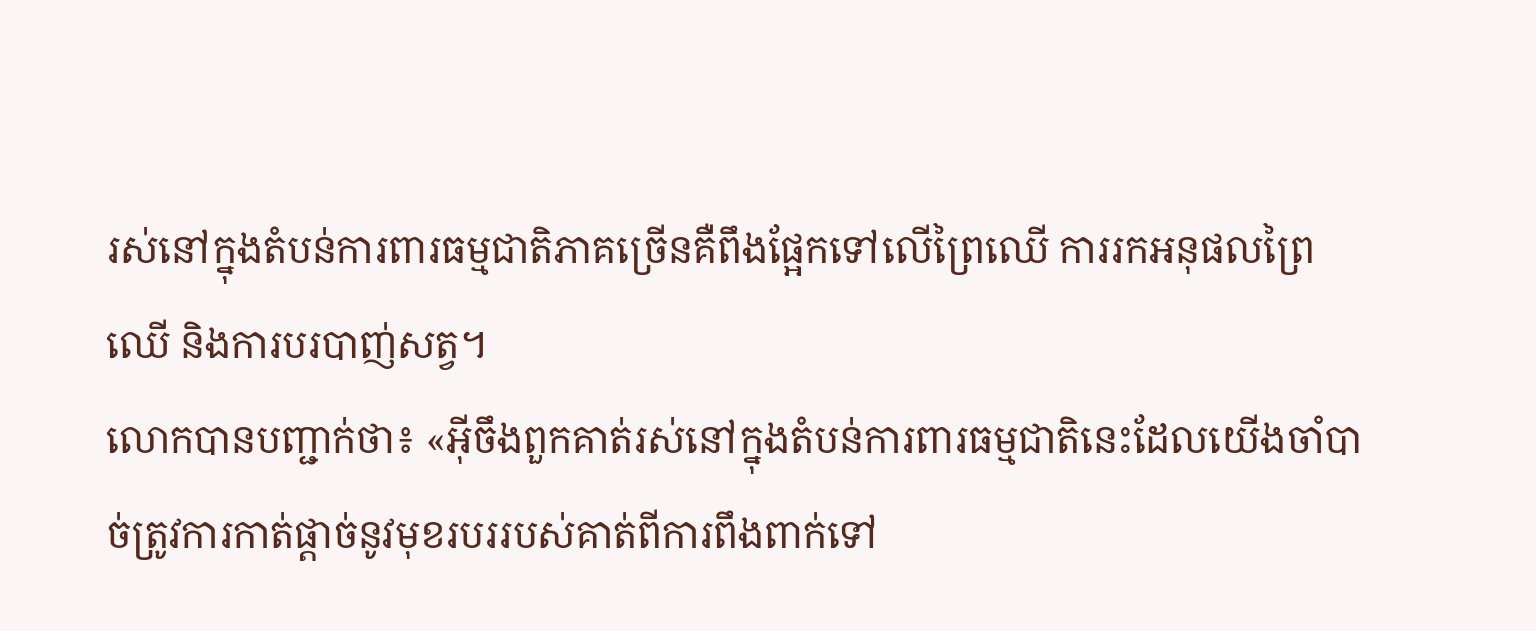រស់នៅក្នុងតំបន់ការពារធម្មជាតិភាគច្រើនគឺពឹងផ្អែកទៅលើព្រៃឈើ ការរកអនុផលព្រៃឈើ និងការបរបាញ់សត្វ។
លោកបានបញ្ជាក់ថា៖ «អ៊ីចឹងពួកគាត់រស់នៅក្នុងតំបន់ការពារធម្មជាតិនេះដែលយើងចាំបាច់ត្រូវការកាត់ផ្តាច់នូវមុខរបររបស់គាត់ពីការពឹងពាក់ទៅ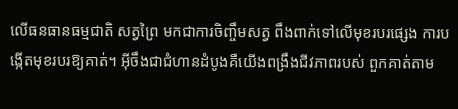លើធនធានធម្មជាតិ សត្វព្រៃ មកជាការចិញ្ចឹមសត្វ ពឹងពាក់ទៅលើមុខរបរផ្សេង ការបង្កើតមុខរបរឱ្យគាត់។ អ៊ីចឹងជាជំហានដំបូងគឺយើងពង្រឹងជីវភាពរបស់ ពួកគាត់តាម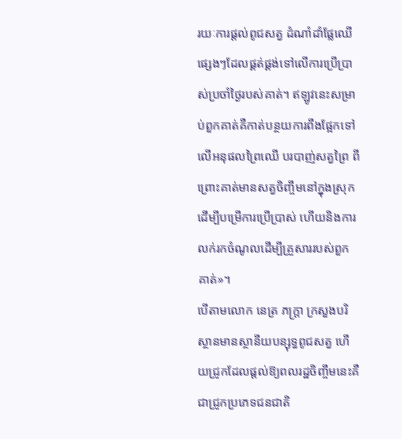រយៈការផ្តល់ពូជសត្វ ដំណាំដាំផ្លែឈើផ្សេងៗដែលផ្គត់ផ្គង់ទៅលើការប្រើប្រាស់ប្រចាំថ្ងៃរបស់គាត់។ ឥឡូវនេះសម្រាប់ពួកគាត់គឺកាត់បន្ថយការពឹងផ្អែកទៅលើអនុផលព្រៃឈើ បរបាញ់សត្វព្រៃ ពីព្រោះគាត់មានសត្វចិញ្ចឹមនៅក្នុងស្រុកដើម្បីបម្រើការប្រើប្រាស់ ហើយនិងការលក់រកចំណូលដើម្បីគ្រួសាររបស់ពួកគាត់»។
បើតាមលោក នេត្រ ភក្ត្រា ក្រសួងបរិស្ថានមានស្ថានីយបន្សុទ្ធពូជសត្វ ហើយជ្រូកដែលផ្តល់ឱ្យពលរដ្ឋចិញ្ចឹមនេះគឺជាជ្រូកប្រភេទជនជាតិ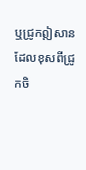ឬជ្រូកឦសាន ដែលខុសពីជ្រូកចិ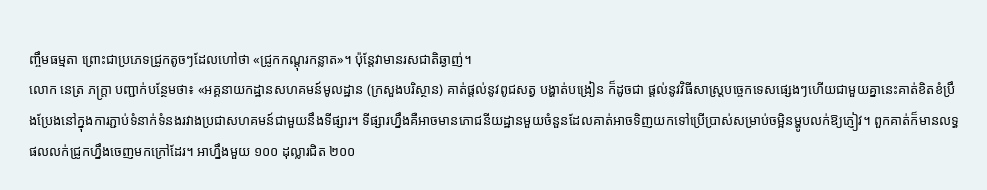ញ្ចឹមធម្មតា ព្រោះជាប្រភេទជ្រូកតូចៗដែលហៅថា «ជ្រូកកណ្តុរកន្លាត»។ ប៉ុន្តែវាមានរសជាតិឆ្ងាញ់។
លោក នេត្រ ភក្ត្រា បញ្ជាក់បន្ថែមថា៖ «អគ្គនាយកដ្ឋានសហគមន៍មូលដ្ឋាន (ក្រសួងបរិស្ថាន) គាត់ផ្តល់នូវពូជសត្វ បង្ហាត់បង្រៀន ក៏ដូចជា ផ្តល់នូវវិធីសាស្ត្របច្ចេកទេសផ្សេងៗហើយជាមួយគ្នានេះគាត់ខិតខំប្រឹងប្រែងនៅក្នុងការភ្ជាប់ទំនាក់ទំនងរវាងប្រជាសហគមន៍ជាមួយនឹងទីផ្សារ។ ទីផ្សារហ្នឹងគឺអាចមានភោជនីយដ្ឋានមួយចំនួនដែលគាត់អាចទិញយកទៅប្រើប្រាស់សម្រាប់ចម្អិនម្ហូបលក់ឱ្យភ្ញៀវ។ ពួកគាត់ក៏មានលទ្ធផលលក់ជ្រូកហ្នឹងចេញមកក្រៅដែរ។ អាហ្នឹងមួយ ១០០ ដុល្លារជិត ២០០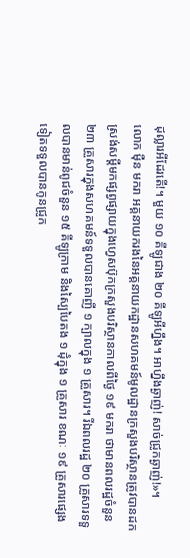ដុល្លារអីដែរតើ!។ មួយ ១០ គីឡូជាង ២០ គីឡូអីហ្នឹង។ អាហ្នឹងឆ្ងាញ់! សាច់ជ្រូកឆ្ងាញ់!»។
លោក ម៉ឺន មករា អគ្គនាយករងនៃអគ្គនាយកដ្ឋានសហគមន៍មូលដ្ឋានក្រសួងបរិស្ថានត្រូវបានដកស្រង់សម្ដីមកផ្សព្វផ្សាយក្នុងហ្វេសប៊ុកក្រសួងបរិស្ថានកាលពីថ្ងៃ ១៩ មករា ថាមានពលរដ្ឋចំនួន ២៣ គ្រួសារក្នុងសហគមន៍ទទួលបានគោញី ១ ក្បាលក្នុង ១ គ្រួសារ។ រីឯពលរដ្ឋ ២០ គ្រួសារទទួលបានមាន់ពូជចំនួន ១៥ គីឡូក្រាម និងស្បៃបៃតង ១ ដុំក្នុង ១ គ្រួសារ ខណៈ ១៩ គ្រួសារផ្សេងទៀតទទួលបានកូនជ្រូក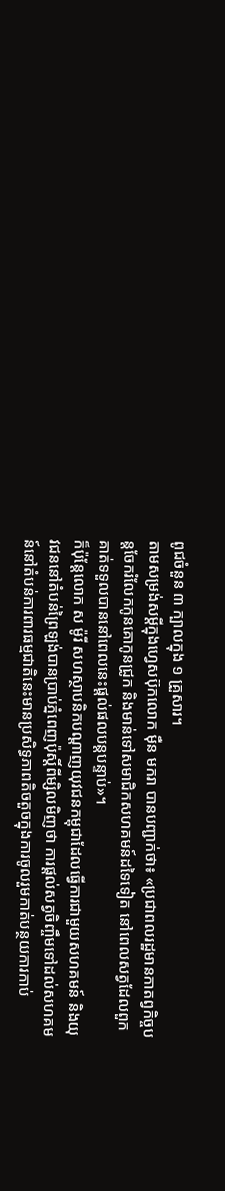ពូជចំនួន ៣ ក្បាលក្នុង ១ គ្រួសារ។
តាមសម្រង់សម្ដីក្នុងហ្វេសប៊ុកលោក ម៉ឺន មករា បានបញ្ជាក់ថា៖ «ប្រជាពលរដ្ឋមានកាតព្វកិច្ចបន្តចែករំលែកកូនគោកូនជ្រូក និងមាន់ទៅសមាជិកសហគមន៍ដទៃទៀត នៅពេលសត្វដែលពួកគាត់ទទួលបាននៅពេលនេះផ្តល់ផលបន្តបន្ទាប់»។
ក៏ប៉ុន្តែលោក ស ម៉ូរី សហស្ថាបនិកបណ្តាញយុវជនកម្ពុជាដែលធ្វើការជាមួយសហគមន៍ និងយុវជននៅតំបន់ព្រៃឡង់បានប្រាប់ភ្នំពេញប៉ុស្តិ៍ពីម្សិលមិញថា ការផ្តល់សត្វចិញ្ចឹមទៅដល់សហគមន៍នៅតំបន់ការពារធម្មជាតិនេះមានប្រសិទ្ធភាពតិចតួចក្នុងការចូលរួមកាត់បន្ថយការកាប់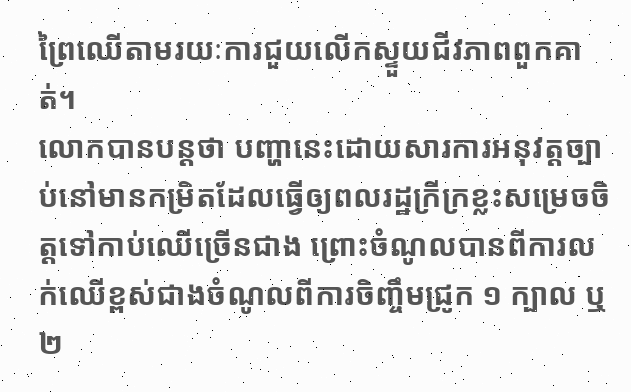ព្រៃឈើតាមរយៈការជួយលើកស្ទួយជីវភាពពួកគាត់។
លោកបានបន្តថា បញ្ហានេះដោយសារការអនុវត្តច្បាប់នៅមានកម្រិតដែលធ្វើឲ្យពលរដ្ឋក្រីក្រខ្លះសម្រេចចិត្តទៅកាប់ឈើច្រើនជាង ព្រោះចំណូលបានពីការលក់ឈើខ្ពស់ជាងចំណូលពីការចិញ្ចឹមជ្រូក ១ ក្បាល ឬ ២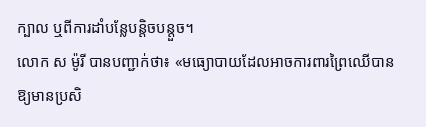ក្បាល ឬពីការដាំបន្លែបន្តិចបន្តួច។
លោក ស ម៉ូរី បានបញ្ជាក់ថា៖ «មធ្យោបាយដែលអាចការពារព្រៃឈើបានឱ្យមានប្រសិ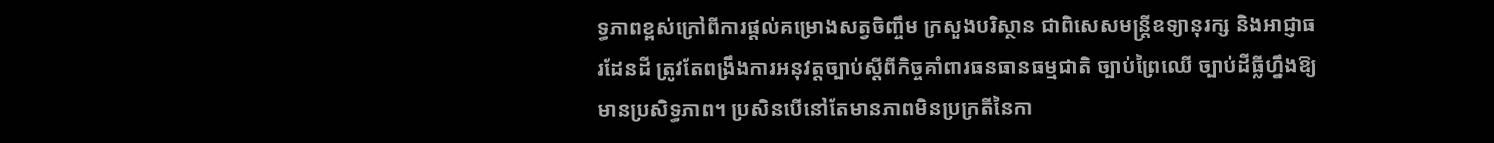ទ្ធភាពខ្ពស់ក្រៅពីការផ្តល់គម្រោងសត្វចិញ្ចឹម ក្រសួងបរិស្ថាន ជាពិសេសមន្ត្រីឧទ្យានុរក្ស និងអាជ្ញាធរដែនដី ត្រូវតែពង្រឹងការអនុវត្តច្បាប់ស្តីពីកិច្ចគាំពារធនធានធម្មជាតិ ច្បាប់ព្រៃឈើ ច្បាប់ដីធ្លីហ្នឹងឱ្យមានប្រសិទ្ធភាព។ ប្រសិនបើនៅតែមានភាពមិនប្រក្រតីនៃកា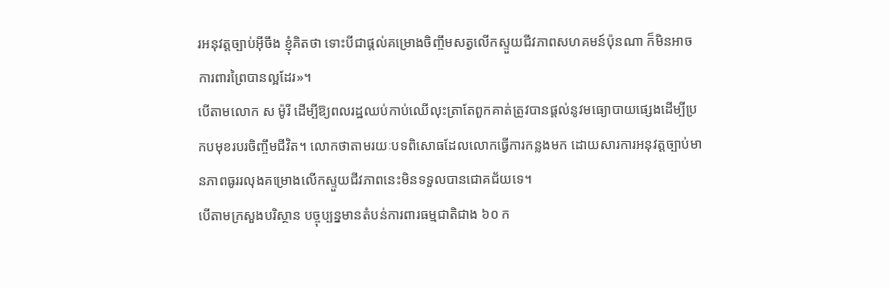រអនុវត្តច្បាប់អ៊ីចឹង ខ្ញុំគិតថា ទោះបីជាផ្តល់គម្រោងចិញ្ចឹមសត្វលើកស្ទួយជីវភាពសហគមន៍ប៉ុនណា ក៏មិនអាចការពារព្រៃបានល្អដែរ»។
បើតាមលោក ស ម៉ូរី ដើម្បីឱ្យពលរដ្ឋឈប់កាប់ឈើលុះត្រាតែពួកគាត់ត្រូវបានផ្តល់នូវមធ្យោបាយផ្សេងដើម្បីប្រកបមុខរបរចិញ្ចឹមជីវិត។ លោកថាតាមរយៈបទពិសោធដែលលោកធ្វើការកន្លងមក ដោយសារការអនុវត្តច្បាប់មានភាពធូររលុងគម្រោងលើកស្ទួយជីវភាពនេះមិនទទួលបានជោគជ័យទេ។
បើតាមក្រសួងបរិស្ថាន បច្ចុប្បន្នមានតំបន់ការពារធម្មជាតិជាង ៦០ ក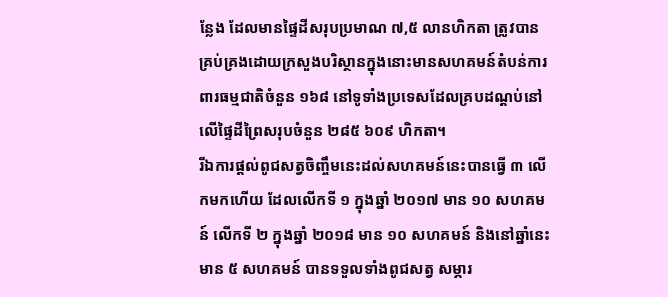ន្លែង ដែលមានផ្ទៃដីសរុបប្រមាណ ៧,៥ លានហិកតា ត្រូវបានគ្រប់គ្រងដោយក្រសួងបរិស្ថានក្នុងនោះមានសហគមន៍តំបន់ការពារធម្មជាតិចំនួន ១៦៨ នៅទូទាំងប្រទេសដែលគ្របដណ្តប់នៅលើផ្ទៃដីព្រៃសរុបចំនួន ២៨៥ ៦០៩ ហិកតា។
រីឯការផ្ដល់ពូជសត្វចិញ្ចឹមនេះដល់សហគមន៍នេះបានធ្វើ ៣ លើកមកហើយ ដែលលើកទី ១ ក្នុងឆ្នាំ ២០១៧ មាន ១០ សហគមន៍ លើកទី ២ ក្នុងឆ្នាំ ២០១៨ មាន ១០ សហគមន៍ និងនៅឆ្នាំនេះមាន ៥ សហគមន៍ បានទទួលទាំងពូជសត្វ សម្ភារ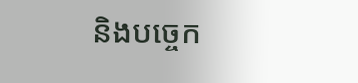និងបច្ចេក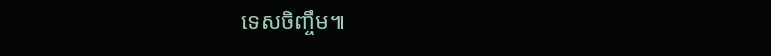ទេសចិញ្ចឹម៕